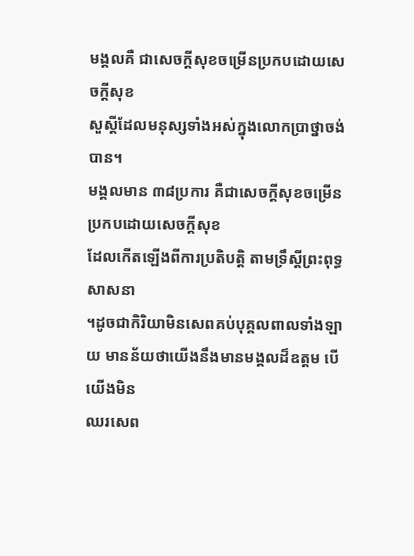មង្គលគឺ ជាសេចក្តីសុខចម្រើនប្រកបដោយសេចក្តីសុខ
សួស្តីដែលមនុស្សទាំងអស់ក្នុងលោកប្រាថ្នាចង់បាន។
មង្គលមាន ៣៨ប្រការ គឺជាសេចក្តីសុខចម្រើនប្រកបដោយសេចក្តីសុខ
ដែលកើតឡើងពីការប្រតិបត្តិ តាមទ្រឹស្តីព្រះពុទ្ធសាសនា
។ដូចជាកិរិយាមិនសេពគប់បុគ្គលពាលទាំងឡាយ មានន័យថាយើងនឹងមានមង្គលដ៏ឧត្តម បើយើងមិន
ឈរសេព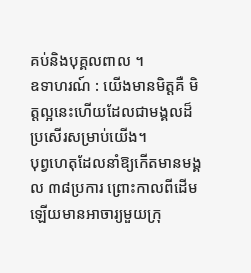គប់និងបុគ្គលពាល ។
ឧទាហរណ៍ : យើងមានមិត្តគឺ មិត្តល្អនេះហើយដែលជាមង្គលដ៏ប្រសើរសម្រាប់យើង។
បុព្វហេតុដែលនាំឱ្យកើតមានមង្គល ៣៨ប្រការ ព្រោះកាលពីដើមឡើយមានអាចារ្យមួយក្រុ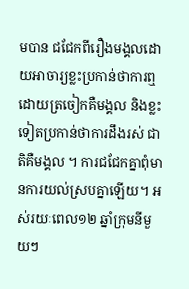មបាន ជជែកពីរឿងមង្គលដោយអាចារ្យខ្លះប្រកាន់ថាការឮ ដោយត្រចៀកគឺមង្គល និងខ្លះទៀតប្រកាន់ថាការដឹងរស់ ជាតិគឺមង្គល ។ ការជជែកគ្នាពុំមានការយល់ស្របគ្នាឡើយ។ អស់រយៈពេល១២ ឆ្នាំក្រុមនីមួយៗ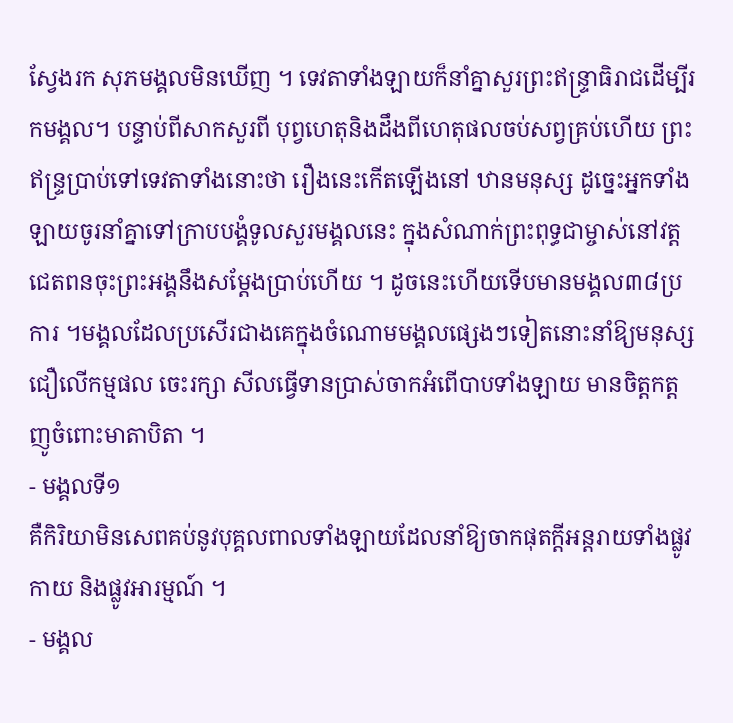ស្វែងរក សុភមង្គលមិនឃើញ ។ ទេវតាទាំងឡាយក៏នាំគ្នាសួរព្រះឥន្រ្ទាធិរាជដើម្បីរកមង្គល។ បន្ទាប់ពីសាកសួរពី បុព្វហេតុនិងដឹងពីហេតុផលចប់សព្វគ្រប់ហើយ ព្រះឥន្រ្ទបា្រប់ទៅទេវតាទាំងនោះថា រឿងនេះកើតឡើងនៅ ឋានមនុស្ស ដូច្នេះអ្នកទាំងឡាយចូរនាំគ្នាទៅក្រាបបង្គំទូលសួរមង្គលនេះ ក្នុងសំណាក់ព្រះពុទ្ធជាម្ចាស់នៅវត្ត ជេតពនចុះព្រះអង្គនឹងសម្តែងប្រាប់ហើយ ។ ដូចនេះហើយទើបមានមង្គល៣៨ប្រការ ។មង្គលដែលប្រសើរជាងគេក្នុងចំណោមមង្គលផ្សេងៗទៀតនោះនាំឱ្យមនុស្សជឿលើកម្មផល ចេះរក្សា សីលធ្វើទានប្រាស់ចាកអំពើបាបទាំងឡាយ មានចិត្តកត្តញូចំពោះមាតាបិតា ។
- មង្គលទី១
គឺកិរិយាមិនសេពគប់នូវបុគ្គលពាលទាំងឡាយដែលនាំឱ្យចាកផុតក្តីអន្តរាយទាំងផ្លូវកាយ និងផ្លូវអារម្មណ៍ ។
- មង្គល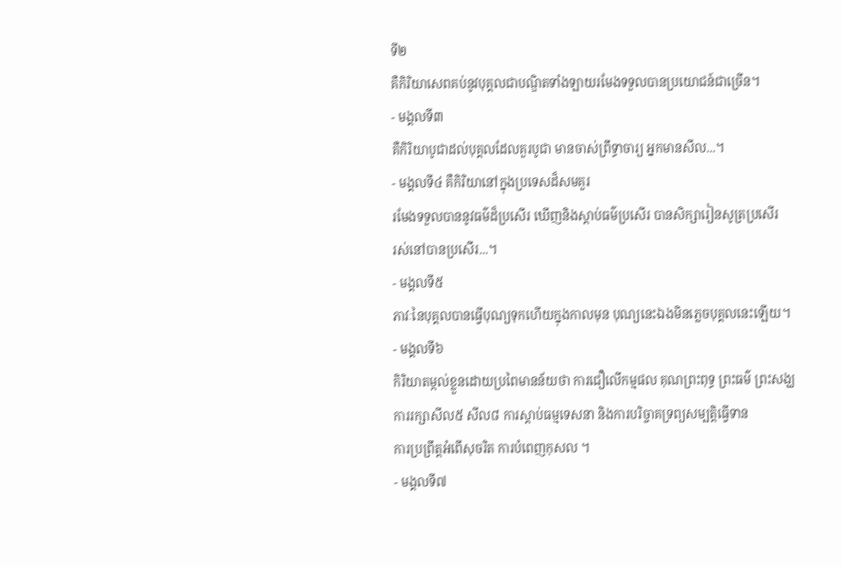ទី២
គឺកិរិយាសេពគប់នូវបុគ្គលជាបណ្ឌិតទាំងឡាយរមែងទទួលបានប្រយោជន៍ជាច្រើន។
- មង្គលទី៣
គឺកិរិយាបូជាដល់បុគ្គលដែលគួរបូជា មានចាស់ព្រឹទ្ធាចារ្យ អ្នកមានសីល...។
- មង្គលទី៤ គឺកិរិយានៅក្នុងប្រទេសដ៏សមគួរ
រមែងទទួលបាននូវធម៌ដ៏ប្រសើរ ឃើញនិងស្តាប់ធម៌ប្រសើរ បានសិក្សារៀនសូត្រប្រសើរ
រស់នៅបានប្រសើរ...។
- មង្គលទី៥
ភាវៈនៃបុគ្គលបានធ្វើបុណ្យទុកហើយក្នុងកាលមុន បុណ្យនេះឯងមិនភ្លេចបុគ្គលនេះឡើយ។
- មង្គលទី៦
កិរិយាតម្កល់ខ្លួនដោយប្រពៃមានន័យថា ការជឿលើកម្មផល គុណព្រះពុទ្ធ ព្រះធម៌ ព្រះសង្ឃ
ការរក្សាសីល៥ សីល៨ ការស្តាប់ធម្មទេសនា និងការបរិច្ចាគទ្រព្យសម្បត្តិធ្វើទាន
ការប្រព្រឹត្តអំពើសុចរិត ការបំពេញកុសល ។
- មង្គលទី៧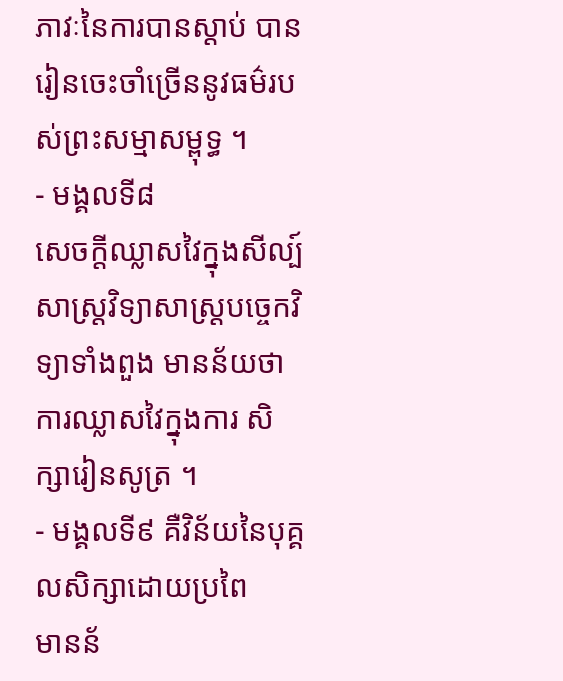ភាវៈនៃការបានស្តាប់ បានរៀនចេះចាំច្រើននូវធម៌របស់ព្រះសម្មាសម្ពុទ្ធ ។
- មង្គលទី៨
សេចក្តីឈ្លាសវៃក្នុងសីល្ប៍សាស្រ្តវិទ្យាសាស្រ្តបច្ចេកវិទ្យាទាំងពួង មានន័យថា
ការឈ្លាសវៃក្នុងការ សិក្សារៀនសូត្រ ។
- មង្គលទី៩ គឺវិន័យនៃបុគ្គលសិក្សាដោយប្រពៃ
មានន័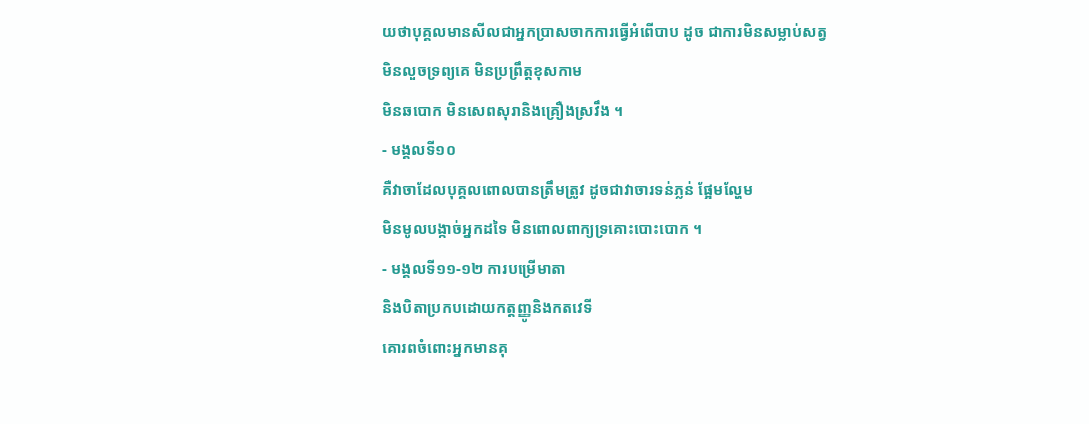យថាបុគ្គលមានសីលជាអ្នកប្រាសចាកការធ្វើអំពើបាប ដូច ជាការមិនសម្លាប់សត្វ
មិនលួចទ្រព្យគេ មិនប្រព្រឹត្តខុសកាម
មិនឆបោក មិនសេពសុរានិងគ្រឿងស្រវឹង ។
- មង្គលទី១០
គឺវាចាដែលបុគ្គលពោលបានត្រឹមត្រូវ ដូចជាវាចារទន់ភ្លន់ ផ្អែមល្ហែម
មិនមូលបង្កាច់អ្នកដទៃ មិនពោលពាក្យទ្រគោះបោះបោក ។
- មង្គលទី១១-១២ ការបម្រើមាតា
និងបិតាប្រកបដោយកត្តញ្ញូនិងកតវេទី
គោរពចំពោះអ្នកមានគុ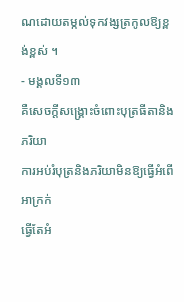ណដោយតម្កល់ទុកវង្សត្រកូលឱ្យខ្ពង់ខ្ពស់ ។
- មង្គលទី១៣
គឺសេចក្តីសង្រ្គោះចំពោះបុត្រធីតានិងភរិយា
ការអប់រំបុត្រនិងភរិយាមិនឱ្យធ្វើអំពើអាក្រក់
ធ្វើតែអំ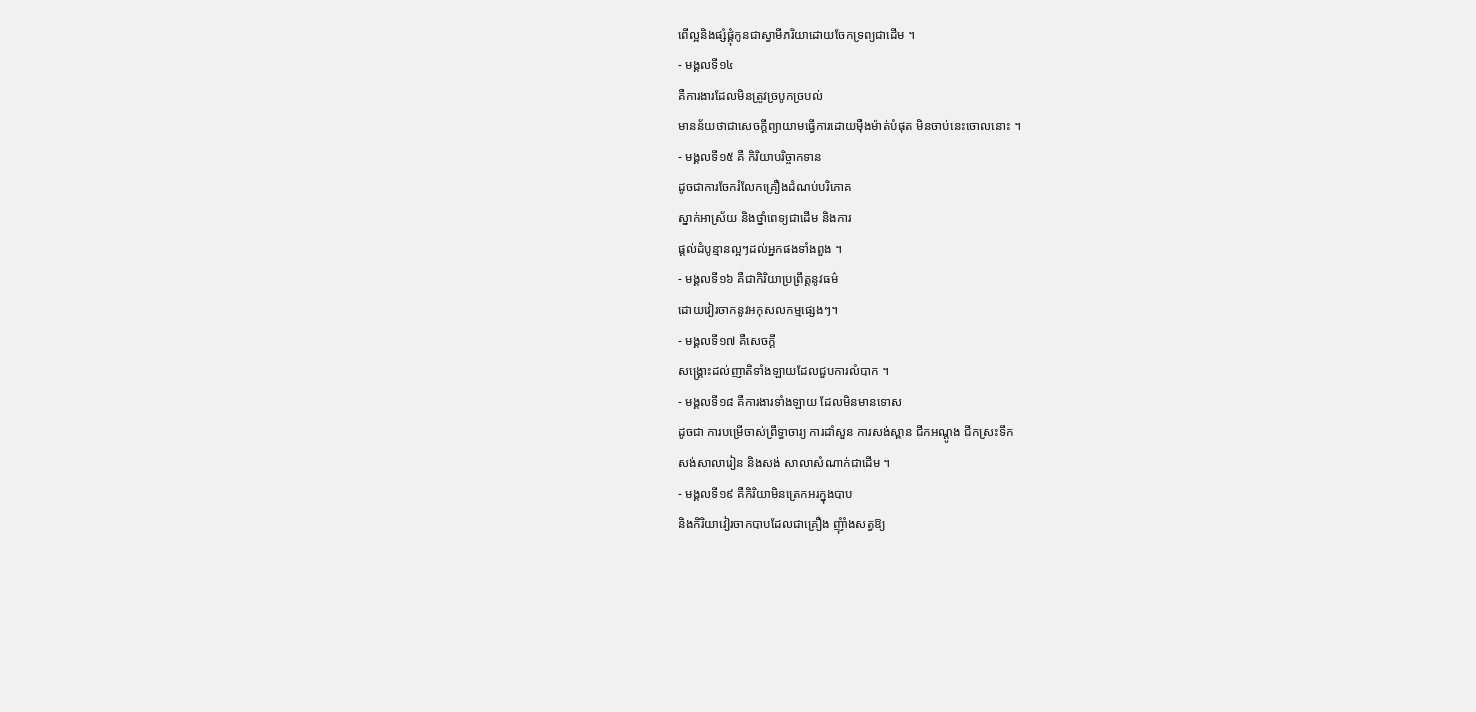ពើល្អនិងផ្សំផ្គុំកូនជាស្វាមីភរិយាដោយចែកទ្រព្យជាដើម ។
- មង្គលទី១៤
គឺការងារដែលមិនត្រូវច្របូកច្របល់
មានន័យថាជាសេចក្តីព្យាយាមធ្វើការដោយម៉ឺងម៉ាត់បំផុត មិនចាប់នេះចោលនោះ ។
- មង្គលទី១៥ គឺ កិរិយាបរិច្ចាកទាន
ដូចជាការចែករំលែកគ្រឿងដំណប់បរិភោគ
ស្នាក់អាស្រ័យ និងថ្នាំពេទ្យជាដើម និងការ
ផ្តល់ដំបូន្មានល្អៗដល់អ្នកផងទាំងពួង ។
- មង្គលទី១៦ គឺជាកិរិយាប្រព្រឹត្តនូវធម៌
ដោយវៀរចាកនូវអកុសលកម្មផ្សេងៗ។
- មង្គលទី១៧ គឺសេចក្តី
សង្គ្រោះដល់ញាតិទាំងឡាយដែលជួបការលំបាក ។
- មង្គលទី១៨ គឺការងារទាំងឡាយ ដែលមិនមានទោស
ដូចជា ការបម្រើចាស់ព្រឹទ្ធាចារ្យ ការដាំសួន ការសង់ស្ពាន ជីកអណ្តូង ជីកស្រះទឹក
សង់សាលារៀន និងសង់ សាលាសំណាក់ជាដើម ។
- មង្គលទី១៩ គឺកិរិយាមិនត្រេកអរក្នុងបាប
និងកិរិយាវៀរចាកបាបដែលជាគ្រឿង ញុំាំងសត្វឱ្យ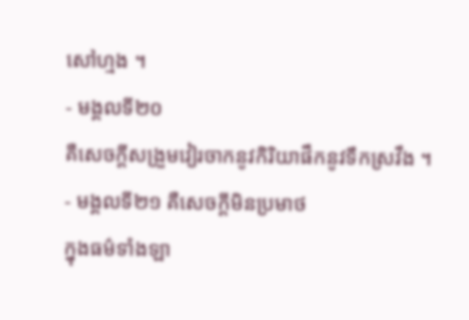សៅហ្មង ។
- មង្គលទី២០
គឺសេចក្តីសង្រួមវៀរចាកនូវកិរិយាផឹកនូវទឹកស្រវឹង ។
- មង្គលទី២១ គឺសេចក្តីមិនប្រមាថ
ក្នុងធម៌ទាំងឡា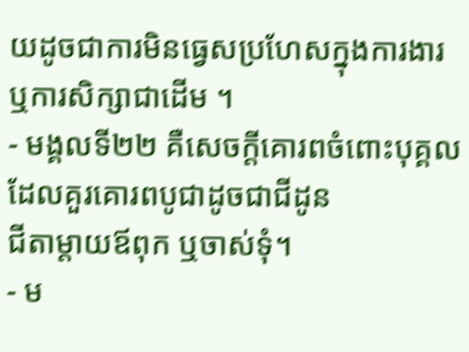យដូចជាការមិនធ្វេសប្រហែសក្នុងការងារ ឬការសិក្សាជាដើម ។
- មង្គលទី២២ គឺសេចក្តីគោរពចំពោះបុគ្គលដែលគួរគោរពបូជាដូចជាជីដូន
ជីតាម្តាយឪពុក ឬចាស់ទុំ។
- ម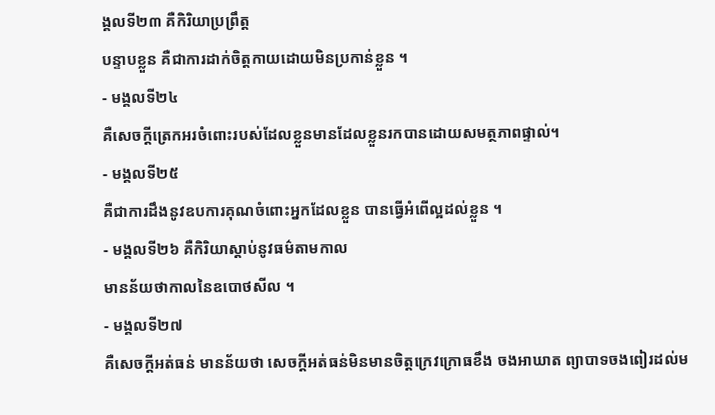ង្គលទី២៣ គឺកិរិយាប្រព្រឹត្ត
បន្ទាបខ្លួន គឺជាការដាក់ចិត្តកាយដោយមិនប្រកាន់ខ្លួន ។
- មង្គលទី២៤
គឺសេចក្តីត្រេកអរចំពោះរបស់ដែលខ្លួនមានដែលខ្លួនរកបានដោយសមត្ថភាពផ្ទាល់។
- មង្គលទី២៥
គឺជាការដឹងនូវឧបការគុណចំពោះអ្នកដែលខ្លួន បានធ្វើអំពើល្អដល់ខ្លួន ។
- មង្គលទី២៦ គឺកិរិយាស្តាប់នូវធម៌តាមកាល
មានន័យថាកាលនៃឧបោថសីល ។
- មង្គលទី២៧
គឺសេចក្តីអត់ធន់ មានន័យថា សេចក្តីអត់ធន់មិនមានចិត្តក្រេវក្រោធខឹង ចងអាឃាត ព្យាបាទចងពៀរដល់ម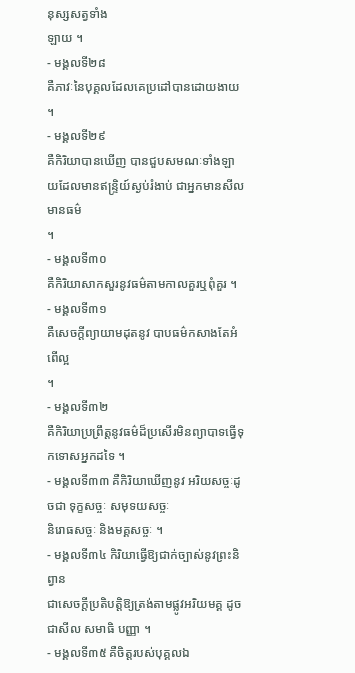នុស្សសត្វទាំង
ឡាយ ។
- មង្គលទី២៨
គឺភាវៈនៃបុគ្គលដែលគេប្រដៅបានដោយងាយ ។
- មង្គលទី២៩
គឺកិរិយាបានឃើញ បានជួបសមណៈទាំងឡាយដែលមានឥន្រ្ទិយ៍ស្ងប់រំងាប់ ជាអ្នកមានសីលមានធម៌
។
- មង្គលទី៣០
គឺកិរិយាសាកសួរនូវធម៌តាមកាលគួរឬពុំគួរ ។
- មង្គលទី៣១
គឺសេចក្តីព្យាយាមដុតនូវ បាបធម៌កសាងតែអំពើល្អ
។
- មង្គលទី៣២
គឺកិរិយាប្រព្រឹត្តនូវធម៌ដ៏ប្រសើរមិនព្យាបាទធ្វើទុកទោសអ្នកដទៃ ។
- មង្គលទី៣៣ គឺកិរិយាឃើញនូវ អរិយសច្ចៈដូចជា ទុក្ខសច្ចៈ សមុទយសច្ចៈ
និរោធសច្ចៈ និងមគ្គសច្ចៈ ។
- មង្គលទី៣៤ កិរិយាធ្វើឱ្យជាក់ច្បាស់នូវព្រះនិព្វាន
ជាសេចក្តីប្រតិបត្តិឱ្យត្រង់តាមផ្លូវអរិយមគ្គ ដូចជាសីល សមាធិ បញ្ញា ។
- មង្គលទី៣៥ គឺចិត្តរបស់បុគ្គលឯ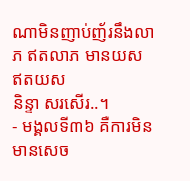ណាមិនញាប់ញ័រនឹងលាភ ឥតលាភ មានយស ឥតយស
និន្ទា សរសើរ..។
- មង្គលទី៣៦ គឺការមិនមានសេច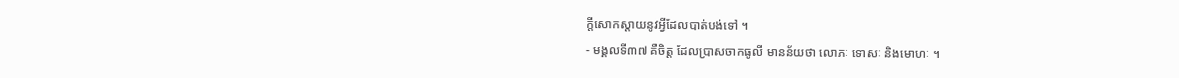ក្តីសោកស្តាយនូវអ្វីដែលបាត់បង់ទៅ ។
- មង្គលទី៣៧ គឺចិត្ត ដែលប្រាសចាកធូលី មានន័យថា លោភៈ ទោសៈ និងមោហៈ ។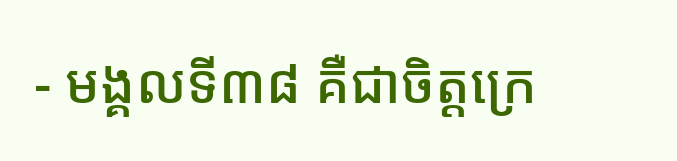- មង្គលទី៣៨ គឺជាចិត្តក្រេ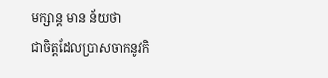មក្សាន្ត មាន ន័យថា
ជាចិត្តដែលប្រាសចាកនូវកិ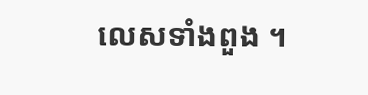លេសទាំងពួង ។